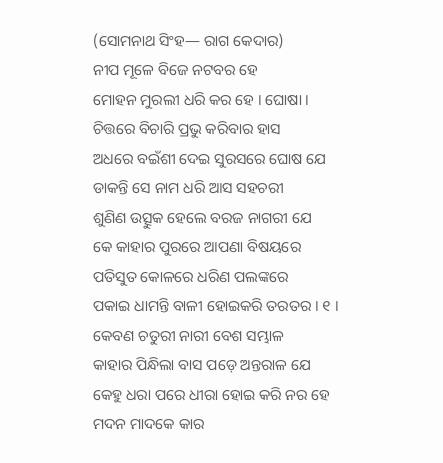(ସୋମନାଥ ସିଂହ— ରାଗ କେଦାର)
ନୀପ ମୂଳେ ବିଜେ ନଟବର ହେ
ମୋହନ ମୁରଲୀ ଧରି କର ହେ । ଘୋଷା ।
ଚିତ୍ତରେ ବିଚାରି ପ୍ରଭୁ କରିବାର ହାସ
ଅଧରେ ବଇଁଶୀ ଦେଇ ସୁରସରେ ଘୋଷ ଯେ
ଡାକନ୍ତି ସେ ନାମ ଧରି ଆସ ସହଚରୀ
ଶୁଣିଣ ଉତ୍ସୁକ ହେଲେ ବରଜ ନାଗରୀ ଯେ
କେ କାହାର ପୁରରେ ଆପଣା ବିଷୟରେ
ପତିସୁତ କୋଳରେ ଧରିଣ ପଲଙ୍କରେ
ପକାଇ ଧାମନ୍ତି ବାଳୀ ହୋଇକରି ତରତର । ୧ ।
କେବଣ ଚତୁରୀ ନାରୀ ବେଶ ସମ୍ଭାଳ
କାହାର ପିନ୍ଧିଲା ବାସ ପଡ଼େ ଅନ୍ତରାଳ ଯେ
କେହୁ ଧରା ପରେ ଧୀରା ହୋଇ କରି ନର ହେ
ମଦନ ମାଦକେ କାର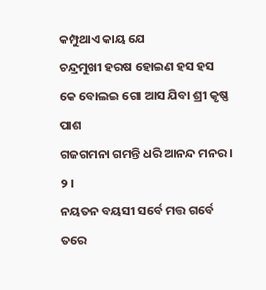କମ୍ପୁଥାଏ କାୟ ଯେ
ଚନ୍ଦ୍ରମୁଖୀ ହରଷ ହୋଇଣ ହସ ହସ
କେ ବୋଲଇ ଗୋ ଆସ ଯିବା ଶ୍ରୀ କୃଷ୍ଣ ପାଶ
ଗଜଗମନା ଗମନ୍ତି ଧରି ଆନନ୍ଦ ମନର । ୨ ।
ନୟତନ ବୟସୀ ସର୍ବେ ମତ୍ତ ଗର୍ବେ ତରେ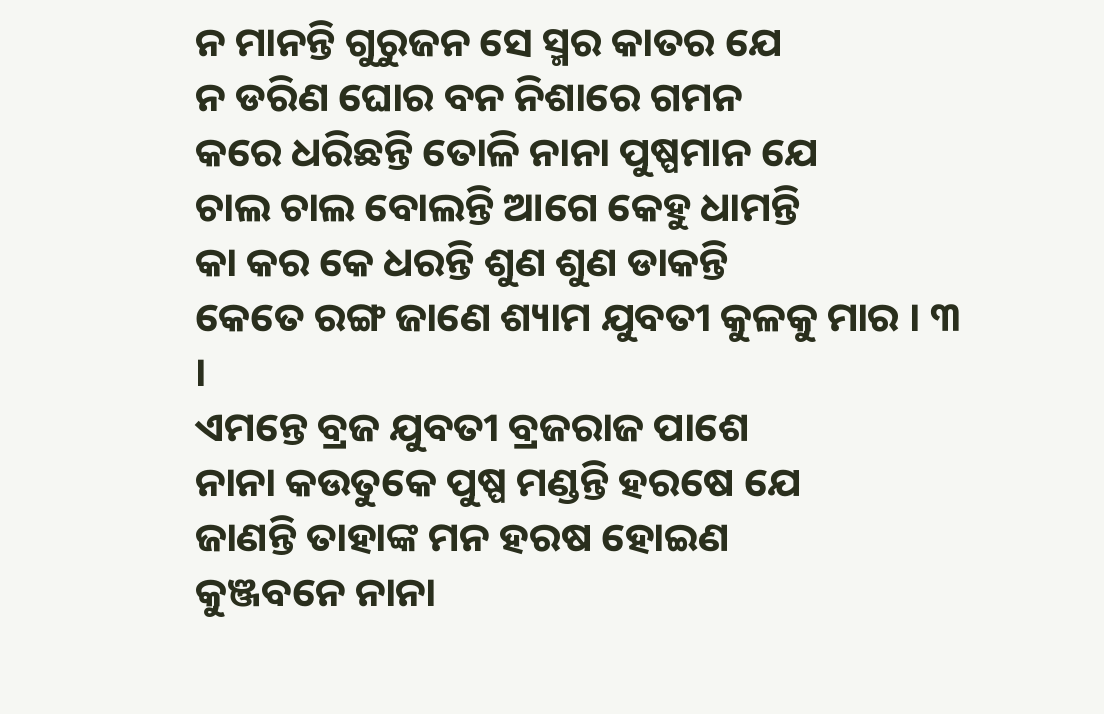ନ ମାନନ୍ତି ଗୁରୁଜନ ସେ ସ୍ମର କାତର ଯେ
ନ ଡରିଣ ଘୋର ବନ ନିଶାରେ ଗମନ
କରେ ଧରିଛନ୍ତି ତୋଳି ନାନା ପୁଷ୍ପମାନ ଯେ
ଚାଲ ଚାଲ ବୋଲନ୍ତି ଆଗେ କେହୁ ଧାମନ୍ତି
କା କର କେ ଧରନ୍ତି ଶୁଣ ଶୁଣ ଡାକନ୍ତି
କେତେ ରଙ୍ଗ ଜାଣେ ଶ୍ୟାମ ଯୁବତୀ କୁଳକୁ ମାର । ୩ ।
ଏମନ୍ତେ ବ୍ରଜ ଯୁବତୀ ବ୍ରଜରାଜ ପାଶେ
ନାନା କଉତୁକେ ପୁଷ୍ପ ମଣ୍ଡନ୍ତି ହରଷେ ଯେ
ଜାଣନ୍ତି ତାହାଙ୍କ ମନ ହରଷ ହୋଇଣ
କୁଞ୍ଜବନେ ନାନା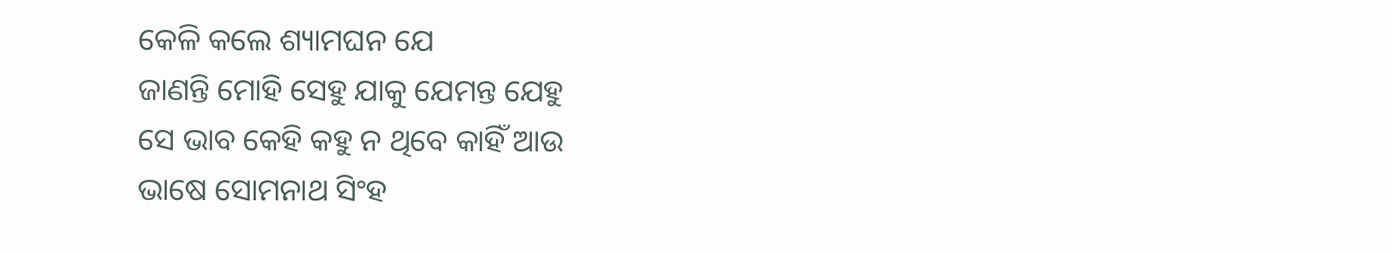କେଳି କଲେ ଶ୍ୟାମଘନ ଯେ
ଜାଣନ୍ତି ମୋହି ସେହୁ ଯାକୁ ଯେମନ୍ତ ଯେହୁ
ସେ ଭାବ କେହି କହୁ ନ ଥିବେ କାହିଁ ଆଉ
ଭାଷେ ସୋମନାଥ ସିଂହ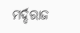ମର୍ଦ୍ଦରାଜ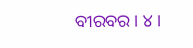ବୀରବର । ୪ ।